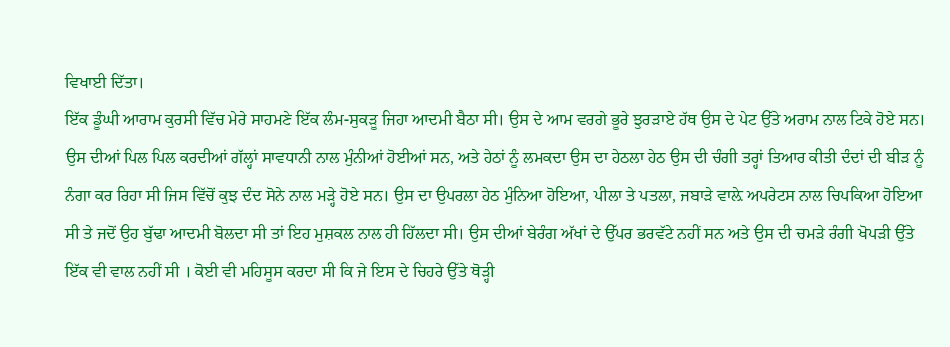ਵਿਖਾਈ ਦਿੱਤਾ।
ਇੱਕ ਡੂੰਘੀ ਆਰਾਮ ਕੁਰਸੀ ਵਿੱਚ ਮੇਰੇ ਸਾਹਮਣੇ ਇੱਕ ਲੰਮ-ਸੁਕੜੂ ਜਿਹਾ ਆਦਮੀ ਬੈਠਾ ਸੀ। ਉਸ ਦੇ ਆਮ ਵਰਗੇ ਭੂਰੇ ਝੁਰੜਾਏ ਹੱਥ ਉਸ ਦੇ ਪੇਟ ਉੱਤੇ ਅਰਾਮ ਨਾਲ ਟਿਕੇ ਹੋਏ ਸਨ। ਉਸ ਦੀਆਂ ਪਿਲ ਪਿਲ ਕਰਦੀਆਂ ਗੱਲ੍ਹਾਂ ਸਾਵਧਾਨੀ ਨਾਲ ਮੁੰਨੀਆਂ ਹੋਈਆਂ ਸਨ, ਅਤੇ ਹੇਠਾਂ ਨੂੰ ਲਮਕਦਾ ਉਸ ਦਾ ਹੇਠਲਾ ਹੇਠ ਉਸ ਦੀ ਚੰਗੀ ਤਰ੍ਹਾਂ ਤਿਆਰ ਕੀਤੀ ਦੰਦਾਂ ਦੀ ਬੀੜ ਨੂੰ ਨੰਗਾ ਕਰ ਰਿਹਾ ਸੀ ਜਿਸ ਵਿੱਚੋਂ ਕੁਝ ਦੰਦ ਸੋਨੇ ਨਾਲ ਮੜ੍ਹੇ ਹੋਏ ਸਨ। ਉਸ ਦਾ ਉਪਰਲਾ ਹੇਠ ਮੁੰਨਿਆ ਹੋਇਆ, ਪੀਲਾ ਤੇ ਪਤਲਾ, ਜਬਾੜੇ ਵਾਲ਼ੇ ਅਪਰੇਟਸ ਨਾਲ ਚਿਪਕਿਆ ਹੋਇਆ ਸੀ ਤੇ ਜਦੋਂ ਉਹ ਬੁੱਢਾ ਆਦਮੀ ਬੋਲਦਾ ਸੀ ਤਾਂ ਇਹ ਮੁਸ਼ਕਲ ਨਾਲ ਹੀ ਹਿੱਲਦਾ ਸੀ। ਉਸ ਦੀਆਂ ਬੇਰੰਗ ਅੱਖਾਂ ਦੇ ਉੱਪਰ ਭਰਵੱਟੇ ਨਹੀਂ ਸਨ ਅਤੇ ਉਸ ਦੀ ਚਮੜੇ ਰੰਗੀ ਖੋਪੜੀ ਉੱਤੇ ਇੱਕ ਵੀ ਵਾਲ ਨਹੀਂ ਸੀ । ਕੋਈ ਵੀ ਮਹਿਸੂਸ ਕਰਦਾ ਸੀ ਕਿ ਜੇ ਇਸ ਦੇ ਚਿਹਰੇ ਉੱਤੇ ਥੋੜ੍ਹੀ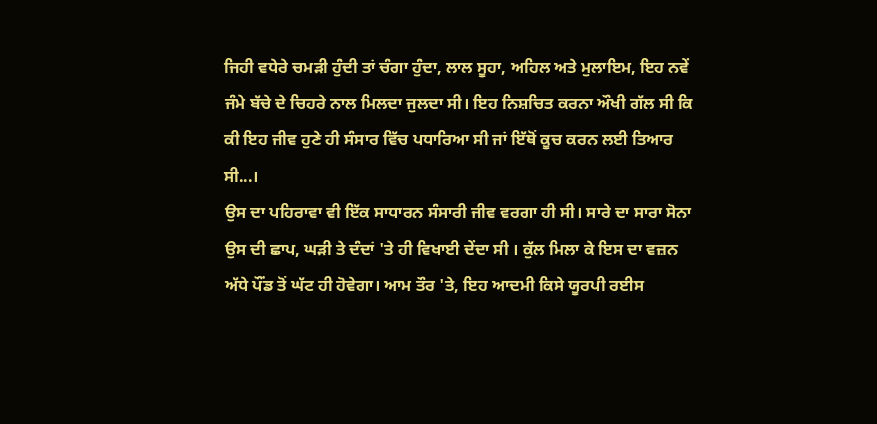ਜਿਹੀ ਵਧੇਰੇ ਚਮੜੀ ਹੁੰਦੀ ਤਾਂ ਚੰਗਾ ਹੁੰਦਾ, ਲਾਲ ਸੂਹਾ, ਅਹਿਲ ਅਤੇ ਮੁਲਾਇਮ, ਇਹ ਨਵੇਂ ਜੰਮੇ ਬੱਚੇ ਦੇ ਚਿਹਰੇ ਨਾਲ ਮਿਲਦਾ ਜੁਲਦਾ ਸੀ। ਇਹ ਨਿਸ਼ਚਿਤ ਕਰਨਾ ਔਖੀ ਗੱਲ ਸੀ ਕਿ ਕੀ ਇਹ ਜੀਵ ਹੁਣੇ ਹੀ ਸੰਸਾਰ ਵਿੱਚ ਪਧਾਰਿਆ ਸੀ ਜਾਂ ਇੱਥੋਂ ਕੂਚ ਕਰਨ ਲਈ ਤਿਆਰ ਸੀ...।
ਉਸ ਦਾ ਪਹਿਰਾਵਾ ਵੀ ਇੱਕ ਸਾਧਾਰਨ ਸੰਸਾਰੀ ਜੀਵ ਵਰਗਾ ਹੀ ਸੀ। ਸਾਰੇ ਦਾ ਸਾਰਾ ਸੋਨਾ ਉਸ ਦੀ ਛਾਪ, ਘੜੀ ਤੇ ਦੰਦਾਂ 'ਤੇ ਹੀ ਵਿਖਾਈ ਦੇਂਦਾ ਸੀ । ਕੁੱਲ ਮਿਲਾ ਕੇ ਇਸ ਦਾ ਵਜ਼ਨ ਅੱਧੇ ਪੌਂਡ ਤੋਂ ਘੱਟ ਹੀ ਹੋਵੇਗਾ। ਆਮ ਤੌਰ 'ਤੇ, ਇਹ ਆਦਮੀ ਕਿਸੇ ਯੂਰਪੀ ਰਈਸ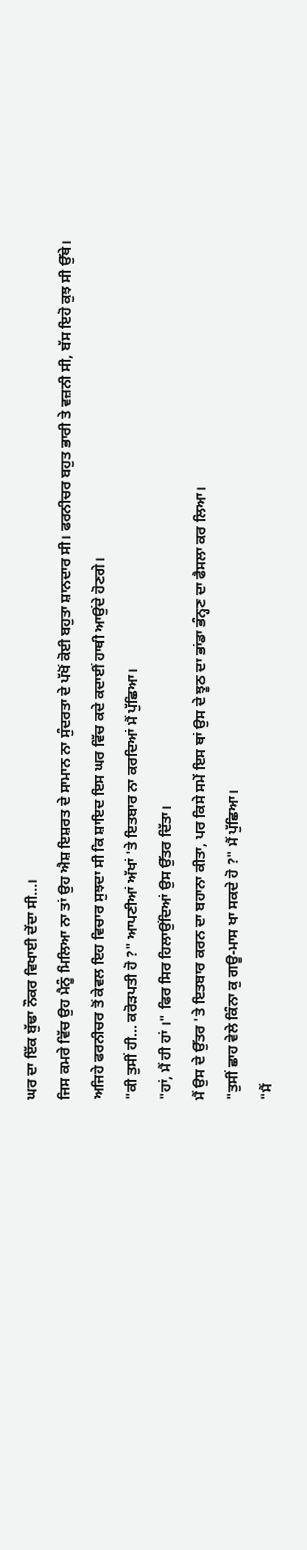ਘਰ ਦਾ ਇੱਕ ਬੁੱਢਾ ਨੌਕਰ ਵਿਖਾਈ ਦੇਂਦਾ ਸੀ...।
ਜਿਸ ਕਮਰੇ ਵਿੱਚ ਉਹ ਮੈਨੂੰ ਮਿਲਿਆ ਨਾ ਤਾਂ ਉਹ ਐਸ਼ ਇਸ਼ਰਤ ਦੇ ਸਾਮਾਨ ਨਾ ਸੁੰਦਰਤਾ ਦੇ ਪੱਖੋਂ ਕੋਈ ਬਹੁਤਾ ਸ਼ਾਨਦਾਰ ਸੀ। ਫਰਨੀਚਰ ਬਹੁਤ ਭਾਰੀ ਤੇ ਵਜ਼ਨੀ ਸੀ, ਬੱਸ ਇਹੋ ਕੁਝ ਸੀ ਉੱਥੇ।
ਅਜਿਹੇ ਫਰਨੀਚਰ ਤੋਂ ਕੇਵਲ ਇਹ ਵਿਚਾਰ ਸੁਝਦਾ ਸੀ ਕਿ ਸ਼ਾਇਦ ਇਸ ਘਰ ਵਿੱਚ ਕਦੇ ਕਦਾਈਂ ਹਾਥੀ ਆਉਂਦੇ ਹੋਣਗੇ।
"ਕੀ ਤੁਸੀਂ ਹੀ... ਕਰੋੜਪਤੀ ਹੋ ?" ਆਪਣੀਆਂ ਅੱਖਾਂ 'ਤੇ ਇਤਬਾਰ ਨਾ ਕਰਦਿਆਂ ਮੈਂ ਪੁੱਛਿਆ।
"ਹਾਂ, ਮੈਂ ਹੀ ਹਾਂ ।" ਫਿਰ ਸਿਰ ਹਿਲਾਉਂਦਿਆਂ ਉਸ ਉੱਤਰ ਦਿੱਤਾ।
ਮੈਂ ਉਸ ਦੇ ਉੱਤਰ 'ਤੇ ਇਤਬਾਰ ਕਰਨ ਦਾ ਬਹਾਨਾ ਕੀਤਾ, ਪਰ ਕਿਸੇ ਸਮੇਂ ਇਸ ਥਾਂ ਉਸ ਦੇ ਝੂਠ ਦਾ ਭਾਂਡਾ ਭੰਨ੍ਹਣ ਦਾ ਫੈਸਲਾ ਕਰ ਲਿਆ।
"ਤੁਸੀਂ ਛਾਹ ਵੇਲੇ ਕਿੰਨਾ ਕੁ ਗਊ-ਮਾਸ ਖਾ ਸਕਦੇ ਹੋ ?" ਮੈਂ ਪੁੱਛਿਆ।
"ਮੈਂ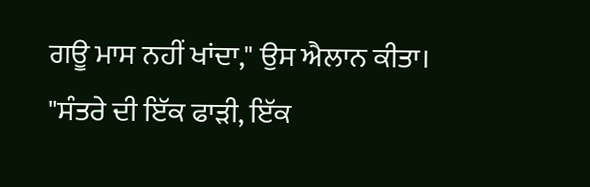ਗਊ ਮਾਸ ਨਹੀਂ ਖਾਂਦਾ," ਉਸ ਐਲਾਨ ਕੀਤਾ।
"ਸੰਤਰੇ ਦੀ ਇੱਕ ਫਾੜੀ, ਇੱਕ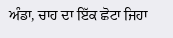ਅੰਡਾ, ਚਾਹ ਦਾ ਇੱਕ ਛੋਟਾ ਜਿਹਾ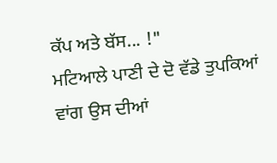ਕੱਪ ਅਤੇ ਬੱਸ... !"
ਮਟਿਆਲੇ ਪਾਣੀ ਦੇ ਦੋ ਵੱਡੇ ਤੁਪਕਿਆਂ ਵਾਂਗ ਉਸ ਦੀਆਂ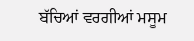ਬੱਚਿਆਂ ਵਰਗੀਆਂ ਮਸੂਮ